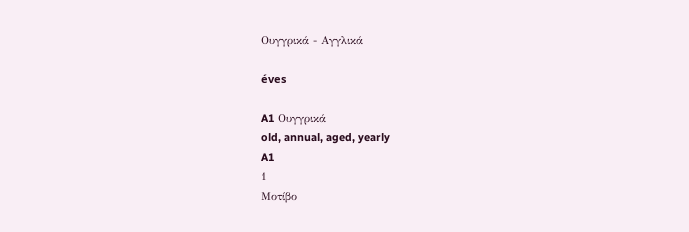Ουγγρικά - Αγγλικά

éves

A1 Ουγγρικά
old, annual, aged, yearly
A1
1
Μοτίβο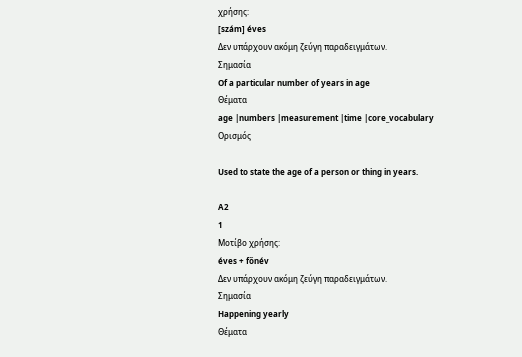χρήσης:
[szám] éves
Δεν υπάρχουν ακόμη ζεύγη παραδειγμάτων.
Σημασία
Of a particular number of years in age
Θέματα
age |numbers |measurement |time |core_vocabulary
Ορισμός

Used to state the age of a person or thing in years.

A2
1
Μοτίβο χρήσης:
éves + főnév
Δεν υπάρχουν ακόμη ζεύγη παραδειγμάτων.
Σημασία
Happening yearly
Θέματα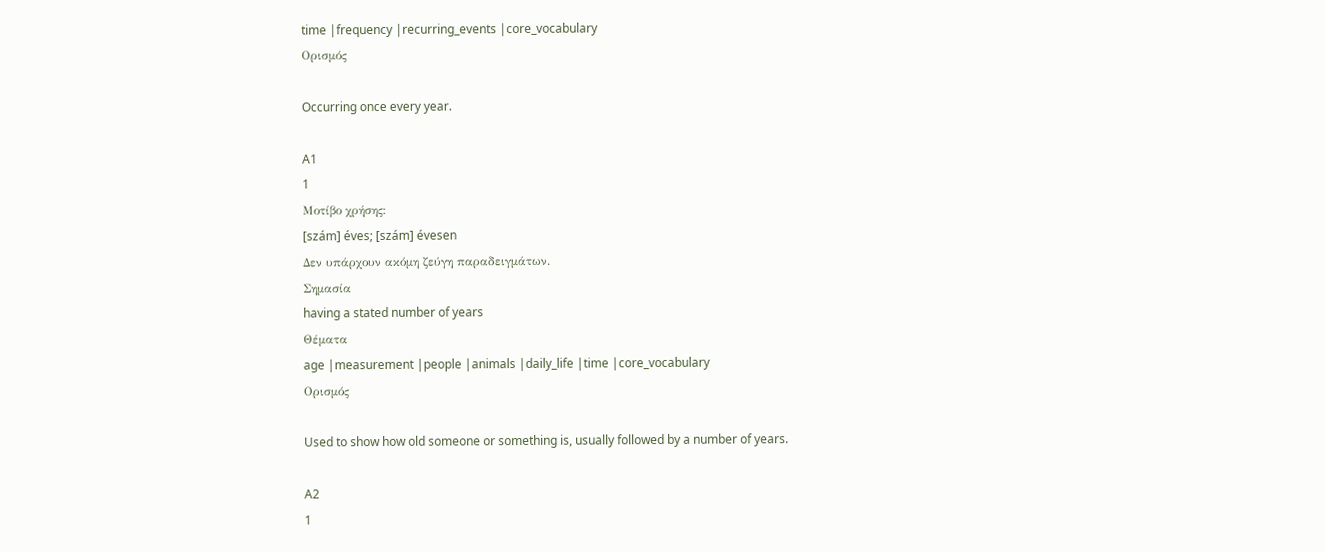time |frequency |recurring_events |core_vocabulary
Ορισμός

Occurring once every year.

A1
1
Μοτίβο χρήσης:
[szám] éves; [szám] évesen
Δεν υπάρχουν ακόμη ζεύγη παραδειγμάτων.
Σημασία
having a stated number of years
Θέματα
age |measurement |people |animals |daily_life |time |core_vocabulary
Ορισμός

Used to show how old someone or something is, usually followed by a number of years.

A2
1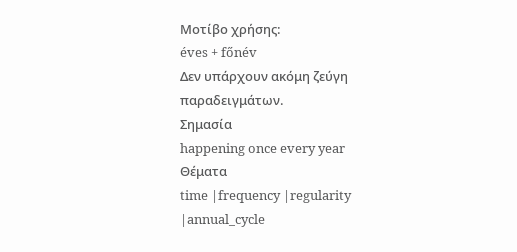Μοτίβο χρήσης:
éves + főnév
Δεν υπάρχουν ακόμη ζεύγη παραδειγμάτων.
Σημασία
happening once every year
Θέματα
time |frequency |regularity |annual_cycle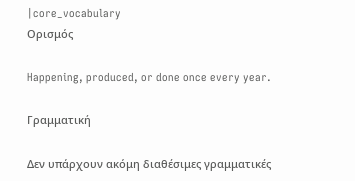|core_vocabulary
Ορισμός

Happening, produced, or done once every year.

Γραμματική

Δεν υπάρχουν ακόμη διαθέσιμες γραμματικές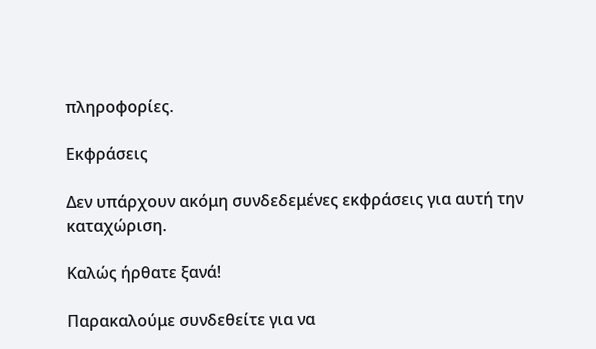πληροφορίες.

Εκφράσεις

Δεν υπάρχουν ακόμη συνδεδεμένες εκφράσεις για αυτή την καταχώριση.

Καλώς ήρθατε ξανά!

Παρακαλούμε συνδεθείτε για να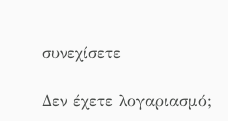συνεχίσετε

Δεν έχετε λογαριασμό;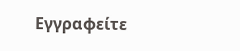Εγγραφείτε